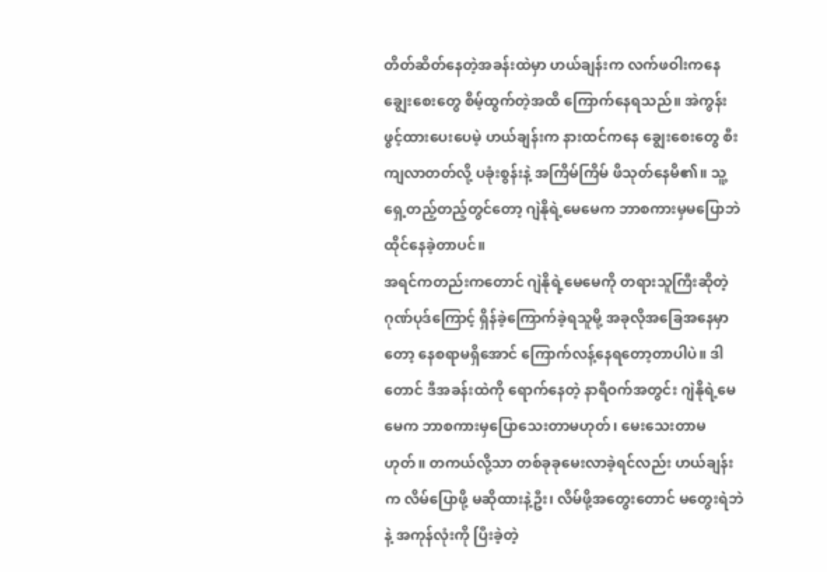တိတ်ဆိတ်နေတဲ့အခန်းထဲမှာ ဟယ်ချန်းက လက်ဖဝါးကနေ ချွေးစေးတွေ စိမ့်ထွက်တဲ့အထိ ကြောက်နေရသည်။ အဲကွန်းဖွင့်ထားပေးပေမဲ့ ဟယ်ချန်းက နားထင်ကနေ ချွေးစေးတွေ စီးကျလာတတ်လို့ ပခုံးစွန်းနဲ့ အကြိမ်ကြိမ် ဖိသုတ်နေမိ၏။ သူ့ရှေ့တည့်တည့်တွင်တော့ ဂျဲနိုရဲ့မေမေက ဘာစကားမှမပြောဘဲ ထိုင်နေခဲ့တာပင်။
အရင်ကတည်းကတောင် ဂျဲနိုရဲ့မေမေကို တရားသူကြီးဆိုတဲ့ဂုဏ်ပုဒ်ကြောင့် ရှိန်ခဲ့ကြောက်ခဲ့ရသူမို့ အခုလိုအခြေအနေမှာတော့ နေစရာမရှိအောင် ကြောက်လန့်နေရတော့တာပါပဲ။ ဒါတောင် ဒီအခန်းထဲကို ရောက်နေတဲ့ နာရီဝက်အတွင်း ဂျဲနိုရဲ့မေမေက ဘာစကားမှပြောသေးတာမဟုတ်၊ မေးသေးတာမဟုတ်။ တကယ်လို့သာ တစ်ခုခုမေးလာခဲ့ရင်လည်း ဟယ်ချန်းက လိမ်ပြောဖို့ မဆိုထားနဲ့ဦး၊ လိမ်ဖို့အတွေးတောင် မတွေးရဲဘဲနဲ့ အကုန်လုံးကို ပြီးခဲ့တဲ့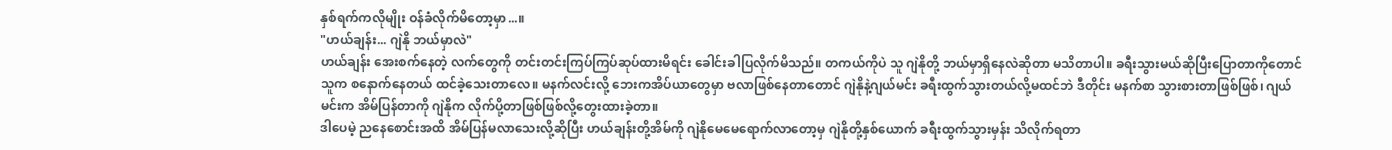နှစ်ရက်ကလိုမျိုး ဝန်ခံလိုက်မိတော့မှာ...။
"ဟယ်ချန်း... ဂျဲနို ဘယ်မှာလဲ"
ဟယ်ချန်း အေးစက်နေတဲ့ လက်တွေကို တင်းတင်းကြပ်ကြပ်ဆုပ်ထားမိရင်း ခေါင်းခါပြလိုက်မိသည်။ တကယ်ကိုပဲ သူ ဂျဲနိုတို့ ဘယ်မှာရှိနေလဲဆိုတာ မသိတာပါ။ ခရီးသွားမယ်ဆိုပြီးပြောတာကိုတောင် သူက စနောက်နေတယ် ထင်ခဲ့သေးတာလေ။ မနက်လင်းလို့ ဘေးကအိပ်ယာတွေမှာ ဗလာဖြစ်နေတာတောင် ဂျဲနိုနဲ့ဂျယ်မင်း ခရီးထွက်သွားတယ်လို့မထင်ဘဲ ဒီတိုင်း မနက်စာ သွားစားတာဖြစ်ဖြစ်၊ ဂျယ်မင်းက အိမ်ပြန်တာကို ဂျဲနိုက လိုက်ပို့တာဖြစ်ဖြစ်လို့တွေးထားခဲ့တာ။
ဒါပေမဲ့ ညနေစောင်းအထိ အိမ်ပြန်မလာသေးလို့ဆိုပြီး ဟယ်ချန်းတို့အိမ်ကို ဂျဲနိုမေမေရောက်လာတော့မှ ဂျဲနိုတို့နှစ်ယောက် ခရီးထွက်သွားမှန်း သိလိုက်ရတာ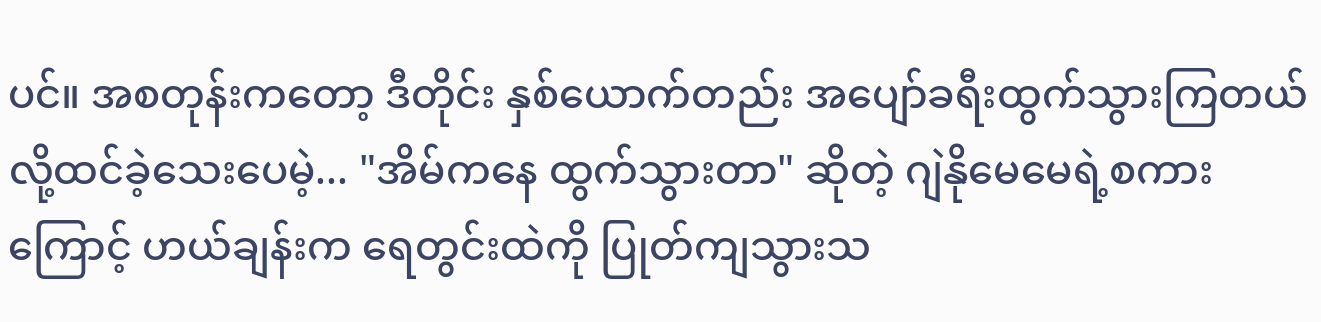ပင်။ အစတုန်းကတော့ ဒီတိုင်း နှစ်ယောက်တည်း အပျော်ခရီးထွက်သွားကြတယ်လို့ထင်ခဲ့သေးပေမဲ့... "အိမ်ကနေ ထွက်သွားတာ" ဆိုတဲ့ ဂျဲနိုမေမေရဲ့စကားကြောင့် ဟယ်ချန်းက ရေတွင်းထဲကို ပြုတ်ကျသွားသ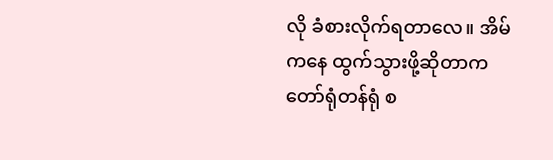လို ခံစားလိုက်ရတာလေ။ အိမ်ကနေ ထွက်သွားဖို့ဆိုတာက တော်ရုံတန်ရုံ စ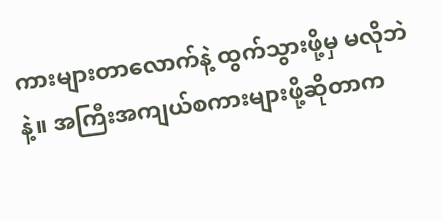ကားများတာလောက်နဲ့ ထွက်သွားဖို့မှ မလိုဘဲနဲ့။ အကြီးအကျယ်စကားများဖို့ဆိုတာက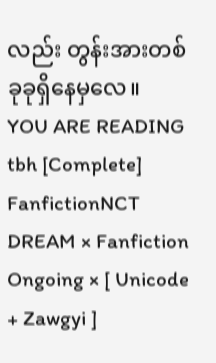လည်း တွန်းအားတစ်ခုခုရှိနေမှလေ။
YOU ARE READING
tbh [Complete]
FanfictionNCT DREAM × Fanfiction Ongoing × [ Unicode + Zawgyi ]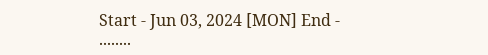Start - Jun 03, 2024 [MON] End - ........